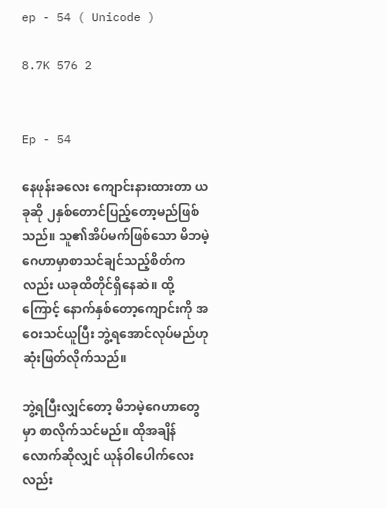ep - 54 ( Unicode )

8.7K 576 2


Ep - 54

နေဖုန်းခလေး ကျောင်းနားထားတာ ယခုဆို ၂နှစ်တောင်ပြည့်တော့မည်ဖြစ်သည်။ သူ၏အိပ်မက်ဖြစ်သော မိဘမဲ့ဂေဟာမှာစာသင်ချင်သည့်စိတ်ကလည်း ယခုထိတိုင်ရှိနေဆဲ။ ထို့ကြောင့် နောက်နှစ်တော့ကျောင်းကို အဝေးသင်ယူပြီး ဘွဲ့ရအောင်လုပ်မည်ဟုဆုံးဖြတ်လိုက်သည်။

ဘွဲ့ရပြီးလျှင်တော့ မိဘမဲ့ဂေဟာတွေမှာ စာလိုက်သင်မည်။ ထိုအချိန်လောက်ဆိုလျှင် ယုန်ဝါပေါက်လေးလည်း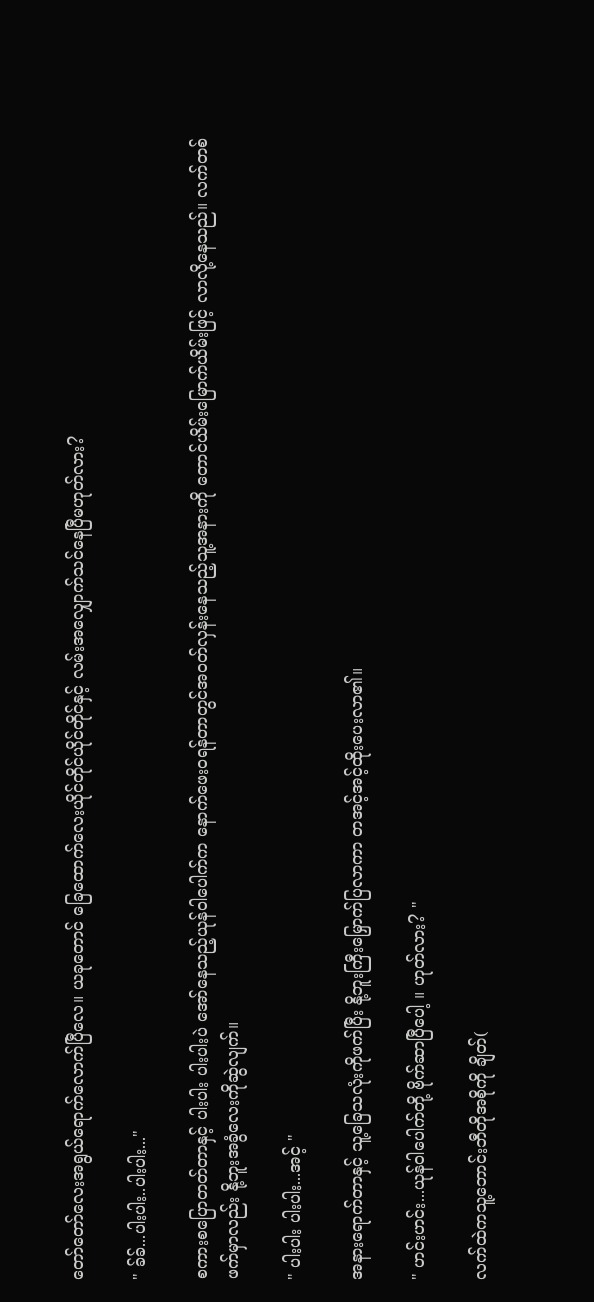တော်တော်လေးအရွယ်ရောက်လောက်ပြီလေ။ ယခုတောင် ခြေထောက်လေးယိုင်တိုင်ယိုင်တိုင်နှင့် လမ်းအလျှောက်သင်နေပြီမဟုတ်လား?

" ခ်ခ်...ပါးပါး..ပါးပါး..."

စကားစပြောတတ်တာနှင့် ပါးပါး ပါးပါးပဲ အော်နေသည့်ယုန်ဝါပေါက်က နောက်ဖေးဝရန်တာတွင်အဝတ်လှန်းနေသည့်သူ့အနားကို တောင်ယိမ်းမြောက်ယိမ်းဖြင့် လာလို့နေသည်။ လက်တစ်ဖက်မှာလည်း နို့ဘူးအခွံလေးကိုဆွဲလျက်။

" ပါးပါး ပါးပါး...အင့် "

အနားရောက်တာနှင့် သူ့ခြေသလုံးကိုဖက်ပြီး နို့ဘူးကြီးမြှောက်ပြလာကာ တအင့်အင့်ထိုးပေးလာ၏။

" ဟင်းဟင်း...ယုန်ဝါပေါက်တို့ ဗိုက်ဆာပြီပေါ့ ။ ဟုတ်လား? "

လက်ထဲကသူ့ဘောင်းဘီတိုအစိုကို ချိတ်(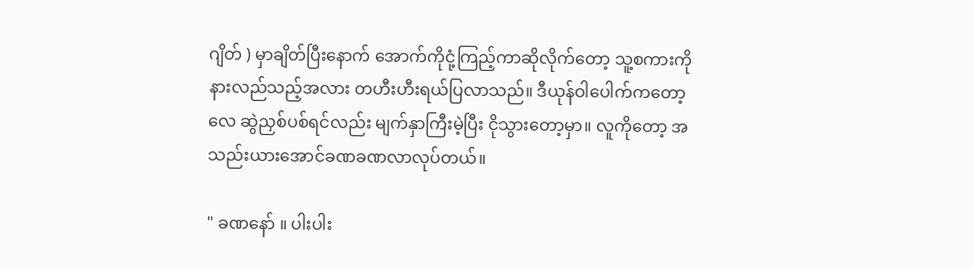ဂျိတ် ) မှာချိတ်ပြီးနောက် အောက်ကိုငုံ့ကြည့်ကာဆိုလိုက်တော့ သူ့စကားကိုနားလည်သည့်အလား တဟီးဟီးရယ်ပြလာသည်။ ဒီယုန်ဝါပေါက်ကတော့လေ ဆွဲညှစ်ပစ်ရင်လည်း မျက်နှာကြီးမဲ့ပြီး ငိုသွားတော့မှာ။ လူကိုတော့ အသည်းယားအောင်ခဏခဏလာလုပ်တယ်။

" ခဏနော် ။ ပါးပါး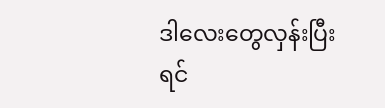ဒါလေးတွေလှန်းပြီးရင်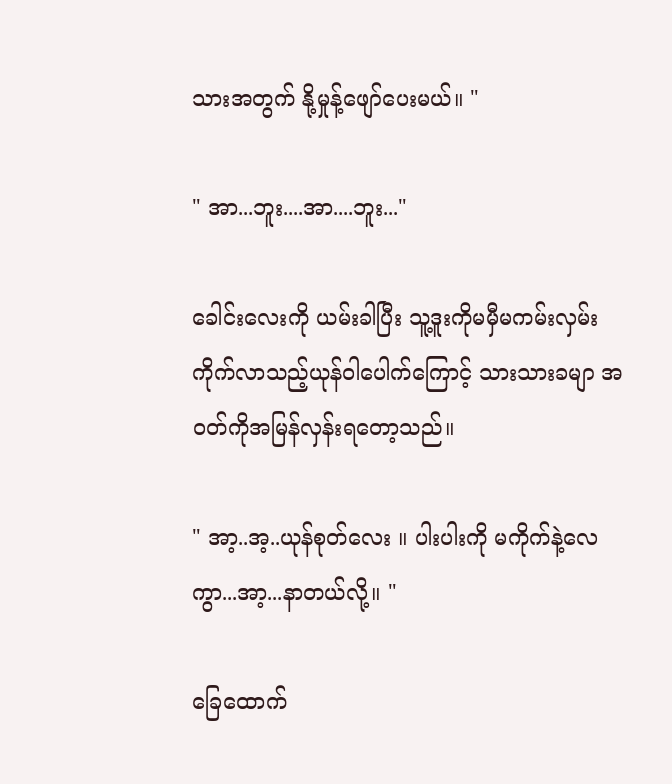သားအတွက် နို့မှုန့်ဖျော်ပေးမယ်။ "

" အာ...ဘူး....အာ....ဘူး..."

ခေါင်းလေးကို ယမ်းခါပြီး သူ့ဒူးကိုမမှီမကမ်းလှမ်းကိုက်လာသည့်ယုန်ဝါပေါက်ကြောင့် သားသားခမျာ အဝတ်ကိုအမြန်လှန်းရတော့သည်။

" အာ့..အ့..ယုန်စုတ်လေး ။ ပါးပါးကို မကိုက်နဲ့လေကွာ...အာ့...နာတယ်လို့။ "

ခြေထောက်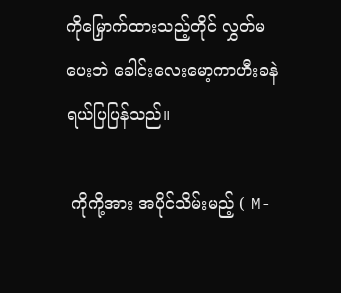ကိုမြှောက်ထားသည့်တိုင် လွှတ်မပေးဘဲ ခေါင်းလေးမော့ကာဟီးခနဲ ရယ်ပြပြန်သည်။

 ကိုကို့အား အပိုင်သိမ်းမည့် ( M-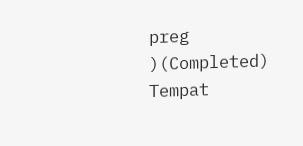preg )(Completed) Tempat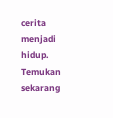cerita menjadi hidup. Temukan sekarang